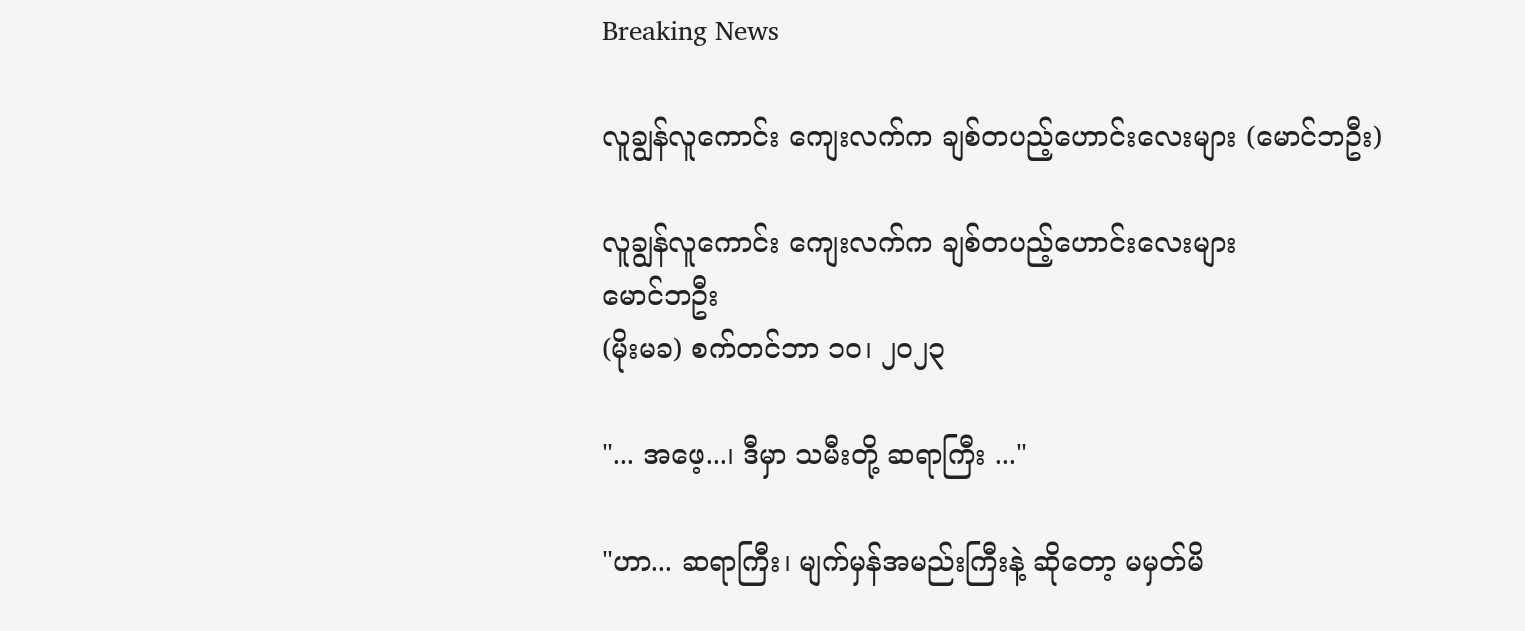Breaking News

လူချွန်လူကောင်း ကျေးလက်က ချစ်တပည့်ဟောင်းလေးများ (မောင်ဘဦး)

လူချွန်လူကောင်း ကျေးလက်က ချစ်တပည့်ဟောင်းလေးများ
မောင်ဘဦး
(မိုးမခ) စက်တင်ဘာ ၁၀၊ ၂၀၂၃

"... အဖေ့...၊ ဒီမှာ သမီးတို့ ဆရာကြီး ..."

"ဟာ... ဆရာကြီး၊ မျက်မှန်အမည်းကြီးနဲ့ ဆိုတော့ မမှတ်မိ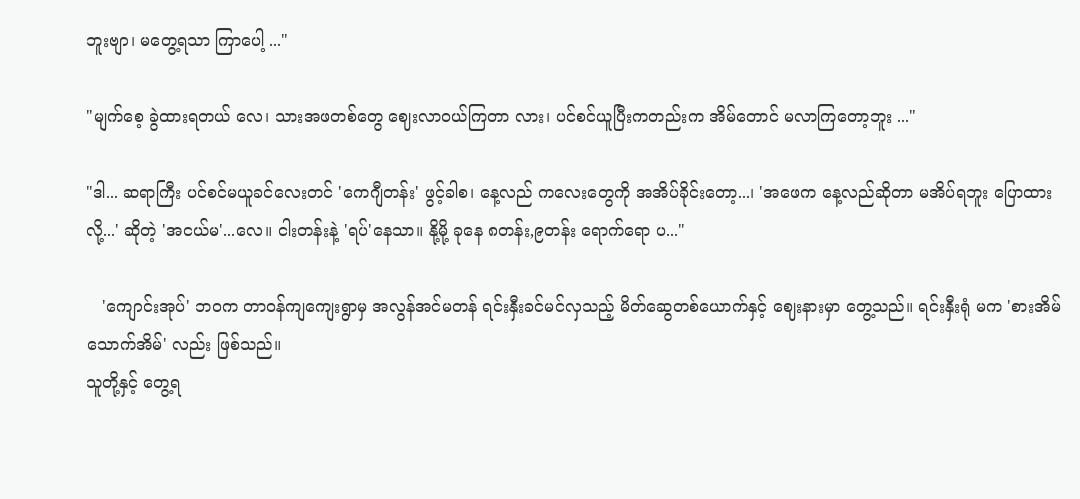ဘူးဗျာ၊ မတွေ့ရသာ ကြာပေါ့ ..."

"မျက်စေ့ ခွဲထားရတယ် လေ၊ သားအဖတစ်တွေ ဈေးလာဝယ်ကြတာ လား၊ ပင်စင်ယူပြီးကတည်းက အိမ်တောင် မလာကြတော့ဘူး ..."

"ဒါ... ဆရာကြီး ပင်စင်မယူခင်လေးတင် 'ကေဂျီတန်း' ဖွင့်ခါစ၊ နေ့လည် ကလေးတွေကို အအိပ်ခိုင်းတော့...၊ 'အဖေက နေ့လည်ဆိုတာ မအိပ်ရဘူး ပြောထားလို့...' ဆိုတဲ့ 'အငယ်မ'...လေ။ ငါးတန်းနဲ့ 'ရပ်'နေသာ။ နို့မို့ ခုနေ ၈တန်း,၉တန်း ရောက်ရော ပ..."

   'ကျောင်းအုပ်' ဘဝက တာဝန်ကျကျေးရွာမှ အလွန်အင်မတန် ရင်းနှီးခင်မင်လှသည့် မိတ်ဆွေတစ်ယောက်နှင့် ဈေးနားမှာ တွေ့သည်။ ရင်းနှီးရုံ မက 'စားအိမ်သောက်အိမ်' လည်း ဖြစ်သည်။
သူတို့နှင့် တွေ့ရ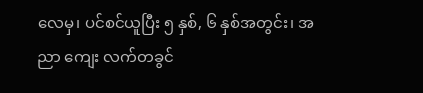လေမှ၊ ပင်စင်ယူပြီး ၅ နှစ်, ၆ နှစ်အတွင်း၊ အညာ ကျေး လက်တခွင်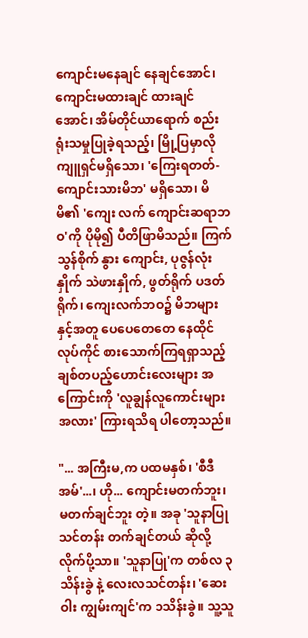ကျောင်းမနေချင် နေချင်အောင်၊ ကျောင်းမထားချင် ထားချင်အောင်၊ အိမ်တိုင်ယာရောက် စည်းရုံးသမှုပြုခဲ့ရသည့်၊ မြို့ပြမှာလို ကျူရှင်မရှိသော၊ 'ကြေးရတတ်-ကျောင်းသားမိဘ' မရှိသော၊ မိမိ၏ 'ကျေး လက် ကျောင်းဆရာဘဝ'ကို ပိုမို၍ ပီတိဖြာမိသည်။ ကြက်သွန်စိုက် နွား ကျောင်း, ပုဇွန်လုံးနှိုက် သဲဖားနှိုက်, ဖွတ်ရိုက် ပဒတ်ရိုက်၊ ကျေးလက်ဘဝ၌ မိဘများနှင့်အတူ ပေပေတေတေ နေထိုင်လုပ်ကိုင် စားသောက်ကြရရှာသည့် ချစ်တပည့်ဟောင်းလေးများ အကြောင်းကို 'လူချွန်လူကောင်းများ အလား' ကြားရသိရ ပါတော့သည်။

"... အကြီးမ,က ပထမနှစ်၊ 'စီဒီအမ်'...၊ ဟို... ကျောင်းမတက်ဘူး၊ မတက်ချင်ဘူး တဲ့။ အခု 'သူနာပြုသင်တန်း တက်ချင်တယ် ဆိုလို့ လိုက်ပို့သာ။ 'သူနာပြု'က တစ်လ ၃သိန်းခွဲ နဲ့ လေးလသင်တန်း၊ 'ဆေးဝါး ကျွမ်းကျင်'က ၁သိန်းခွဲ။ သူ့သူ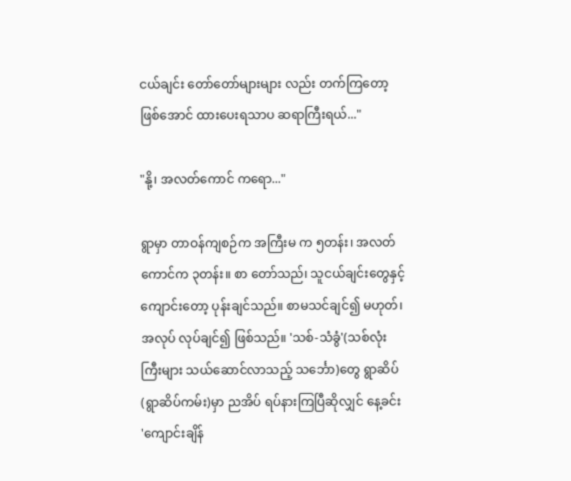ငယ်ချင်း တော်တော်များများ လည်း တက်ကြတော့ ဖြစ်အောင် ထားပေးရသာပ ဆရာကြီးရယ်..."

"နို့၊ အလတ်ကောင် ကရော..."

ရွာမှာ တာဝန်ကျစဉ်က အကြီးမ က ၅တန်း၊ အလတ်ကောင်က ၃တန်း။ စာ တော်သည်၊ သူငယ်ချင်းတွေနှင့် ကျောင်းတော့ ပုန်းချင်သည်။ စာမသင်ချင်၍ မဟုတ်၊ အလုပ် လုပ်ချင်၍ ဖြစ်သည်။ 'သစ်-သံခွံ'(သစ်လုံးကြီးများ သယ်ဆောင်လာသည့် သင်္ဘော)တွေ ရွာဆိပ်(ရွာဆိပ်ကမ်း)မှာ ညအိပ် ရပ်နားကြပြီဆိုလျှင် နေ့ခင်း 'ကျောင်းချိန်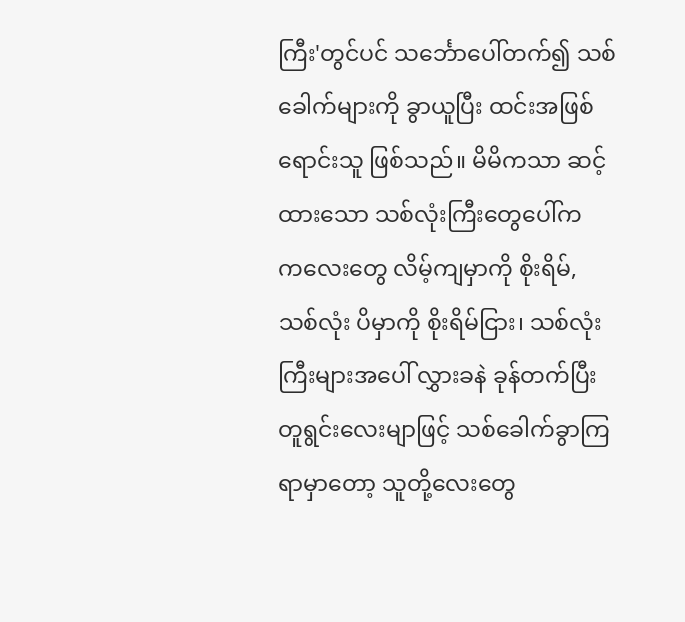ကြီး'တွင်ပင် သင်္ဘောပေါ်တက်၍ သစ်ခေါက်များကို ခွာယူပြီး ထင်းအဖြစ် ရောင်းသူ ဖြစ်သည်။ မိမိကသာ ဆင့်ထားသော သစ်လုံးကြီးတွေပေါ်က က‌လေးတွေ လိမ့်ကျမှာကို စိုးရိမ်, သစ်လုံး ပိမှာကို စိုးရိမ်ငြား၊ သစ်လုံးကြီးများအပေါ် လွှားခနဲ ခုန်တက်ပြီး တူရွင်းလေးမျာဖြင့် သစ်ခေါက်ခွာကြရာမှာတော့ သူတို့လေးတွေ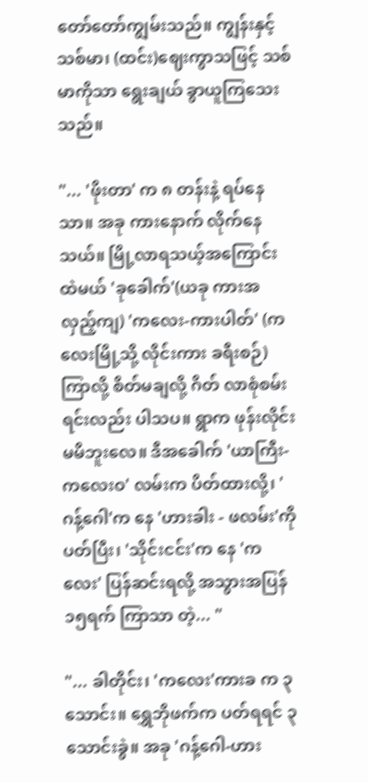တော်တော်ကျွမ်းသည်။ ကျွန်းနှင့် သစ်မာ၊ (ထင်း)ဈေးကွာသဖြင့် သစ်မာကိုသာ ရွေးချယ် ခွာယူကြသေး သည်။

"... 'ဖိုးတာ' က ၈ တန်းနဲ့ ရပ်နေသာ။ အခု ကားနောက် လိုက်နေသယ်။ မြို့လာရသယ့်အကြောင်းထဲမယ် 'ခုခေါက်'(ယခု ကားအလှည့်ကျ) 'ကလေး-ကားပါတ်' (ကလေးမြို့သို့ လိုင်းကား ခရီးစဉ်) ကြာလို့ စိတ်မချလို့ ဂိတ် လာစုံစမ်းရင်းလည်း ပါသပ။ ရွာက ဖုန်းလိုင်း မမိဘူးလေ။ ဒီအခေါက် 'ယာကြီး-ကလေးဝ' လမ်းက ပိတ်ထားလို့၊ 'ဂန့်ဂေါ'က နေ 'ဟားခါး - ဖလမ်း'ကို ပတ်ပြီး၊ 'သိုင်းငင်း'က နေ 'ကလေး' ပြန်ဆင်းရလို့ အသွားအပြန် ၁၅ရက် ကြာသာ တဲ့... "

"... ခါတိုင်း၊ 'ကလေး'ကားခ က ၃သောင်း။ ရွှေဘိုဖက်က ပတ်ရရင် ၃ သောင်းခွဲ။ အခု 'ဂန့်ဂေါ-ဟား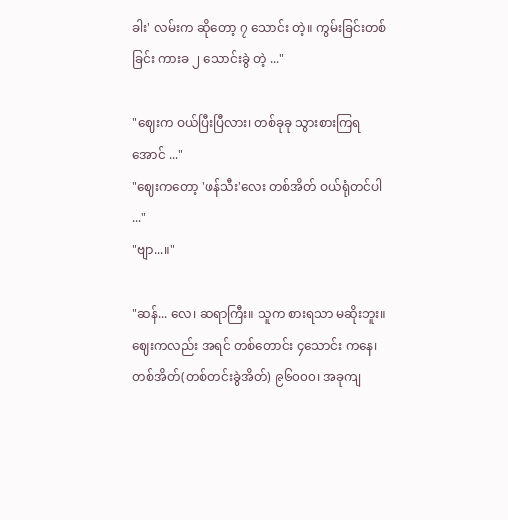ခါး' လမ်းက ဆိုတော့ ၇ သောင်း တဲ့။ ကွမ်းခြင်းတစ်ခြင်း ကားခ ၂ သောင်းခွဲ တဲ့ ..."

"ဈေးက ဝယ်ပြီးပြီလား၊ တစ်ခုခု သွားစားကြရအောင် ..."
"ဈေးကတော့ 'ဖန်သီး'လေး တစ်အိတ် ဝယ်ရုံတင်ပါ ..."
"ဗျာ...။"

"ဆန်... လေ၊ ဆရာကြီး။ သူက စားရသာ မဆိုးဘူး။ ဈေးကလည်း အရင် တစ်တောင်း ၄သောင်း ကနေ၊ တစ်အိတ်(တစ်တင်းခွဲအိတ်) ၉၆၀၀၀၊ အခုကျ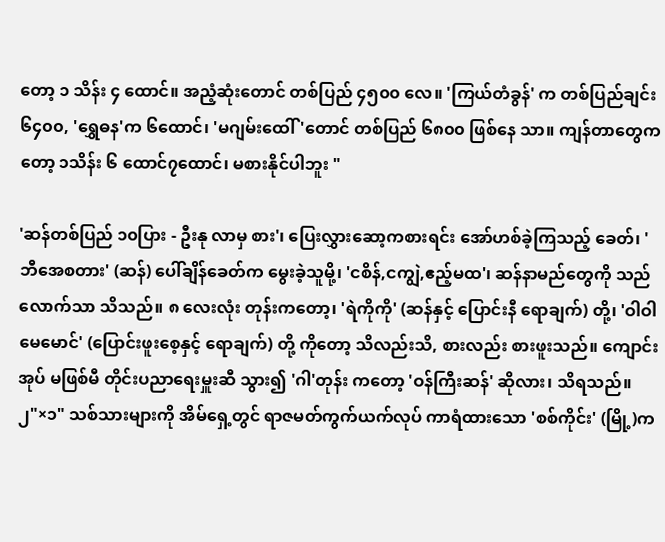တော့ ၁ သိန်း ၄ ထောင်။ အညံ့ဆုံးတောင် တစ်ပြည် ၄၅၀၀ လေ။ 'ကြယ်တံခွန်' က တစ်ပြည်ချင်း ၆၄၀၀, 'ရွှေဓန'က ၆ထောင်၊ 'မဂျမ်းထေါ်'တောင် တစ်ပြည် ၆၈၀၀ ဖြစ်နေ သာ။ ကျန်တာတွေကတော့ ၁သိန်း ၆ ထောင်၇ထောင်၊ မစားနိုင်ပါဘူး "

'ဆန်တစ်ပြည် ၁၀ပြား - ဦးနု လာမှ စား'၊ ပြေးလွှားဆော့ကစားရင်း အော်ဟစ်ခဲ့ကြသည့် ခေတ်၊ 'ဘီအေစတား' (ဆန်) ပေါ်ချိန်ခေတ်က မွေးခဲ့သူမို့၊ 'ငစိန်,ငကျွဲ,ဧည့်မထ'၊ ဆန်နာမည်တွေကို သည်လောက်သာ သိသည်။ ၈ လေးလုံး တုန်းကတော့၊ 'ရဲကိုကို' (ဆန်နှင့် ပြောင်းနီ ရောချက်) တို့၊ 'ဝါဝါမေမောင်' (ပြောင်းဖူးစေ့နှင့် ရောချက်) တို့ ကိုတော့ သိလည်းသိ, စားလည်း စားဖူးသည်။ ကျောင်းအုပ် မဖြစ်မီ တိုင်းပညာရေးမှူးဆီ သွား၍ 'ဂါ'တုန်း ကတော့ 'ဝန်ကြီးဆန်' ဆိုလား၊ သိရသည်။ ၂"×၁" သစ်သားများကို အိမ်ရှေ့တွင် ရာဇမတ်ကွက်ယက်လုပ် ကာရံထားသော 'စစ်ကိုင်း' (မြို့)က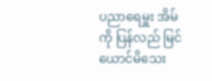ပညာရေမှူး အိမ်ကို ပြန်လည် မြင်ယောင်မိသေး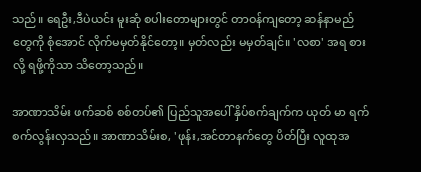သည်။ ရေဦး,ဒီပဲယင်း မူးဆုံ စပါးတောများတွင် တာဝန်ကျတော့ ဆန်နာမည်တွေကို စုံအောင် လိုက်မမှတ်နိုင်တော့။ မှတ်လည်း မမှတ်ချင်။ 'လစာ' အရ စားလို့ ရဖို့ကိုသာ သိတော့သည်။

အာဏာသိမ်း ဖက်ဆစ် စစ်တပ်၏ ပြည်သူအပေါ် နှိပ်စက်ချက်က ယုတ် မာ ရက်စက်လွန်းလှသည်။ အာဏာသိမ်းစ, 'ဖုန်း,အင်တာနက်တွေ ပိတ်ပြီး လူထုအ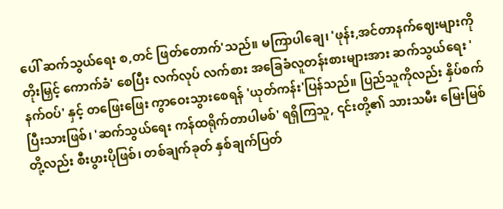ပေါ် ဆက်သွယ်ရေး စ,တင် ဖြတ်တောက်'သည်။ မကြာပါချေ၊ 'ဖုန်း,အင်တာနက်ဈေးများကို တိုးမြှင့် ကောက်ခံ' စေပြီး လက်လုပ် လက်စား အခြေခံလူတန်းစားများအား ဆက်သွယ်ရေး 'နက်ဝပ်' နှင့် တဖြေးဖြေး ကွာဝေးသွားစေရန် 'ယုတ်ကန်း'ပြန်သည်။ ပြည်သူကိုလည်း နှိပ်စက်ပြီးသားဖြစ်၊ 'ဆက်သွယ်ရေး ကန်ထရိုက်တာပါမစ်' ရရှိကြသူ, ၎င်းတို့၏ သားသမီး မြေးမြစ်တို့လည်း စီးပွားပိုဖြစ်၊ တစ်ချက်ခုတ် နှစ်ချက်ပြတ်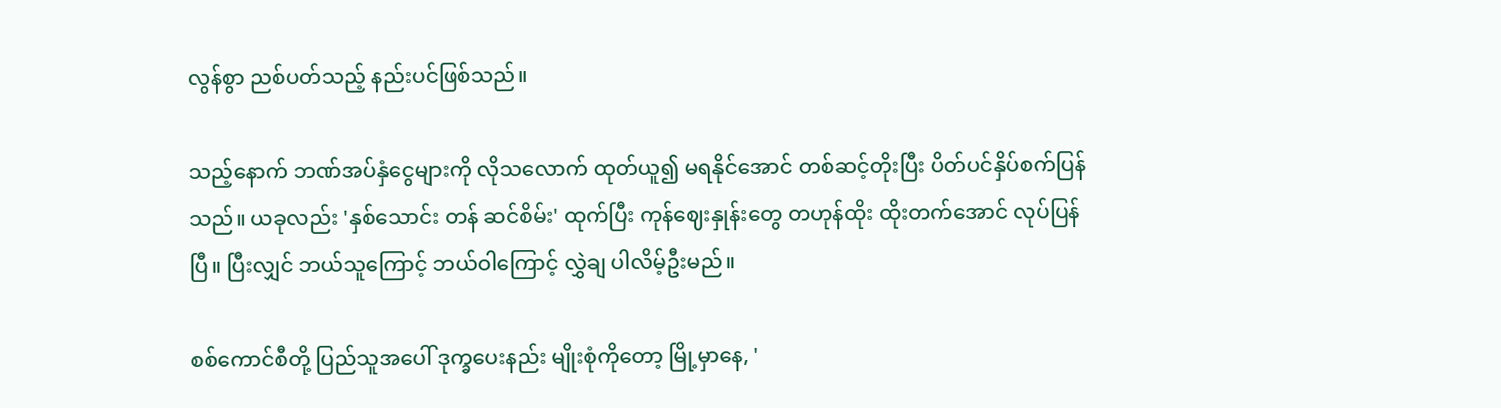လွန်စွာ ညစ်ပတ်သည့် နည်းပင်ဖြစ်သည်။

သည့်နောက် ဘဏ်အပ်နှံငွေများကို လိုသလောက် ထုတ်ယူ၍ မရနိုင်အောင် တစ်ဆင့်တိုးပြီး ပိတ်ပင်နှိပ်စက်ပြန်သည်။ ယခုလည်း 'နှစ်သောင်း တန် ဆင်စိမ်း' ထုက်ပြီး ကုန်ဈေးနှုန်းတွေ တဟုန်ထိုး ထိုးတက်အောင် လုပ်ပြန်ပြီ။ ပြီးလျှင် ဘယ်သူကြောင့် ဘယ်ဝါကြောင့် လွှဲချ ပါလိမ့်ဦးမည်။

စစ်ကောင်စီတို့ ပြည်သူအပေါ် ဒုက္ခပေးနည်း မျိုးစုံကိုတော့ မြို့မှာနေ, '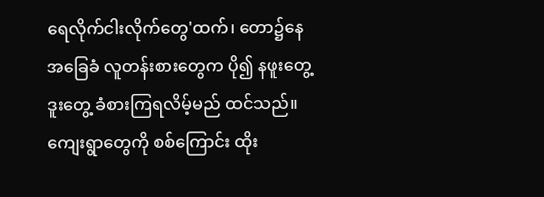ရေလိုက်ငါးလိုက်တွေ'ထက်၊ တော၌နေ အခြေခံ လူတန်းစားတွေက ပို၍ နဖူးတွေ့ဒူးတွေ့ ခံစားကြရလိမ့်မည် ထင်သည်။ ကျေးရွာတွေကို စစ်ကြောင်း ထိုး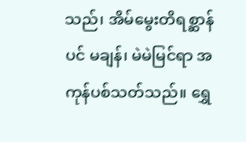သည်၊ အိမ်မွေးတိရစ္ဆာန်ပင် မချန်၊ မဲမဲမြင်ရာ အကုန်ပစ်သတ်သည်။ ရွှေ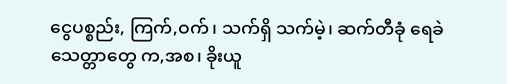ငွေပစ္စည်း, ကြက်,ဝက်၊ သက်ရှိ သက်မဲ့၊ ဆက်တီခုံ ရေခဲ သေတ္တာတွေ က,အစ၊ ခိုးယူ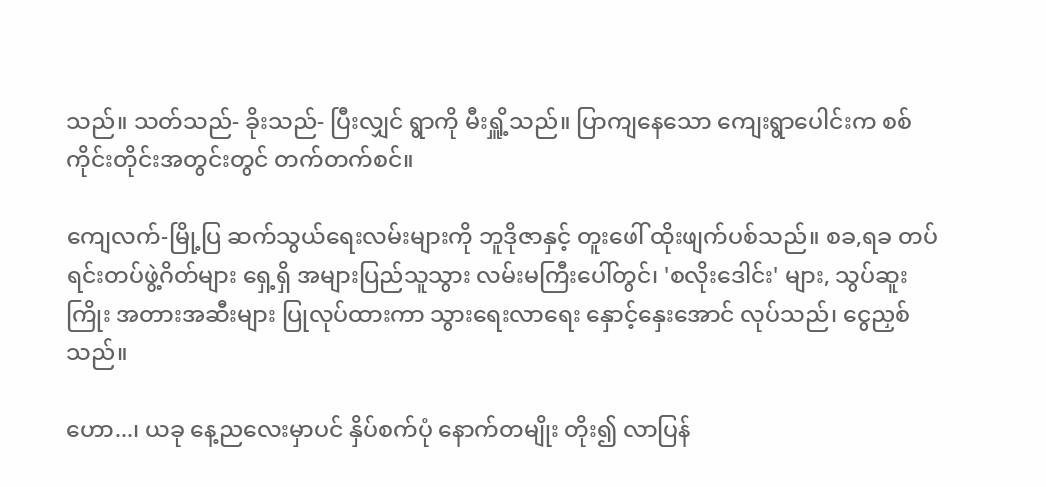သည်။ သတ်သည်- ခိုးသည်- ပြီးလျှင် ရွာကို မီးရှိူ့သည်။ ပြာကျနေသော ကျေးရွာပေါင်းက စစ်ကိုင်းတိုင်းအတွင်းတွင် တက်တက်စင်။

ကျေလက်-မြို့ပြ ဆက်သွယ်ရေးလမ်းများကို ဘူဒိုဇာနှင့် တူးဖေါ် ထိုးဖျက်ပစ်သည်။ စခ,ရခ တပ်ရင်းတပ်ဖွဲ့ဂိတ်များ ရှေ့ရှိ အများပြည်သူသွား လမ်းမကြီးပေါ်တွင်၊ 'စလိုးဒေါင်း' များ, သွပ်ဆူးကြိုး အတားအဆီးများ ပြုလုပ်ထားကာ သွားရေးလာရေး နှောင့်နှေးအောင် လုပ်သည်၊ ငွေညှစ် သည်။

ဟော...၊ ယခု နေ့ညလေးမှာပင် နှိပ်စက်ပုံ နောက်တမျိုး တိုး၍ လာပြန်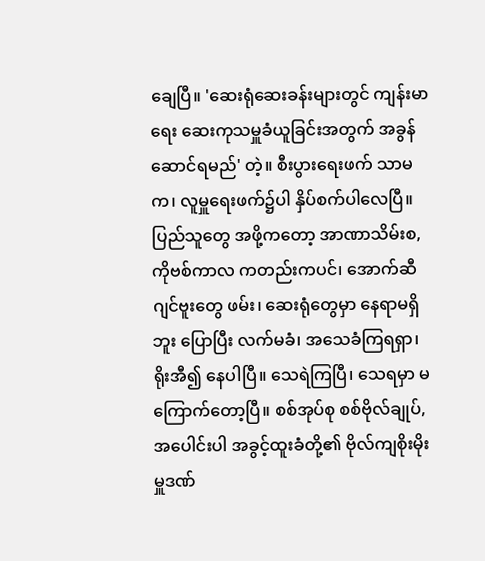ချေပြီ။ 'ဆေးရုံဆေးခန်းများတွင် ကျန်းမာရေး ဆေးကုသမှူခံယူခြင်းအတွက် အခွန်ဆောင်ရမည်' တဲ့။ စီးပွားရေးဖက် သာမက၊ လူမှူရေးဖက်၌ပါ နှိပ်စက်ပါလေပြီ။ ပြည်သူတွေ အဖို့ကတော့ အာဏာသိမ်းစ, ကိုဗစ်ကာလ ကတည်းကပင်၊ အောက်ဆီဂျင်ဗူးတွေ ဖမ်း၊ ဆေးရုံတွေမှာ နေရာမရှိဘူး ပြောပြီး လက်မခံ၊ အသေခံကြရရှာ၊ ရိုးအီ၍ နေ‌ပါပြီ။ သေရဲကြပြီ၊ သေရမှာ မကြောက်တော့ပြီ။ စစ်အုပ်စု စစ်ဗိုလ်ချုပ်, အပေါင်းပါ အခွင့်ထူးခံတို့၏ ဗိုလ်ကျစိုးမိုးမှူဒဏ်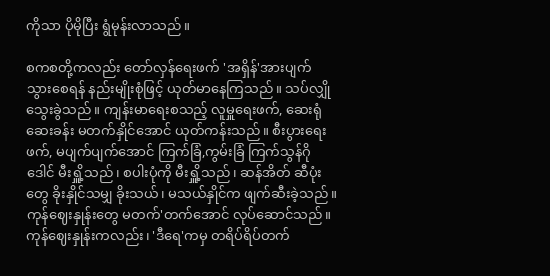ကိုသာ ပိုမိုပြီး ရွံမုန်းလာသည်။

စကစတို့ကလည်း တော်လှန်ရေးဖက် 'အရှိန်'အားပျက် သွားစေရန် နည်းမျိုးစုံဖြင့် ယုတ်မာနေကြသည်။ သပ်လျှို သွေးခွဲသည်။ ကျန်းမာရေးစသည့် လူမှူရေးဖက်, ဆေးရုံဆေးခန်း မတက်နှိုင်အောင် ယုတ်ကန်းသည်။ စီးပွားရေးဖက်, မပျက်ပျက်အောင် ကြက်ခြံ,ကွမ်းခြံ ကြက်သွန်ဂိုဒေါင်‌ မီးရှိူ့သည်၊ စပါးပုံကို မီးရှိူ့သည်၊ ဆန်အိတ် ဆီပုံးတွေ ခိုးနှိုင်သမျှ ခိုးသယ်၊ မသယ်နှိုင်က ဖျက်ဆီးခဲ့သည်။ ကုန်ဈေးနှုန်းတွေ မတက်'တက်အောင် လုပ်ဆောင်သည်။ ကုန်ဈေးနှုန်းကလည်း၊ 'ဒီရေ'ကမှ တရိပ်ရိပ်တက်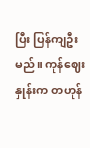ပြီး ပြန်ကျဦးမည်။ ကုန်ဈေးနှုန်းက တဟုန်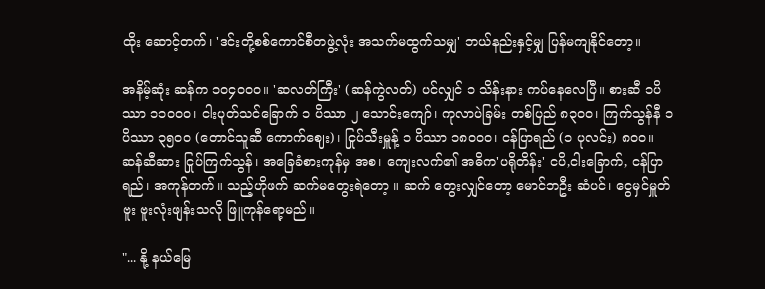ထိုး ဆောင့်တက်၊ 'ဒင်းတို့စစ်ကောင်စီတဖွဲ့လုံး အသက်မထွက်သမျှ' ဘယ်နည်းနှင့်မျှ ပြန်မကျနိုင်တော့။

အနိမ့်ဆုံး ဆန်က ၁၀၄၀၀၀။ 'ဆလတ်ကြီး' (ဆန်ကွဲလတ်) ပင်လျှင် ၁ သိန်းနား ကပ်နေလေပြီ။ စားဆီ ၁ပိဿာ ၁၁၀၀၀၊ ငါးပုတ်သင်ခြောက် ၁ ပိဿာ ၂ သောင်းကျော်၊ ကုလာပဲခြမ်း တစ်ပြည် ၈၃၀၀၊ ကြက်သွန်နီ ၁ပိဿာ ၃၅၀၀ (တောင်သူဆီ ကောက်ဈေး)၊ ငြုပ်သီးမှူန့် ၁ ပိဿာ ၁၈၀၀၀၊ ငန်ပြာရည် (၁ ပုလင်း) ၈၀၀။ ဆန်ဆီဆား ငြုပ်ကြက်သွန်၊ အခြေခံစားကုန်မှ အစ၊ ကျေးလက်၏ အဓိက'ပရိုတိန်း' ငပိ,ငါးခြောက်, ငန်ပြာရည်၊ အကုန်တက်။ သည့်ဟိုဖက် ဆက်မတွေးရဲတော့ ။ ဆက် တွေးလျှင်တော့ မောင်ဘဦး ဆံပင်၊ ငွေမှင်မှူတ်ဗူး ဗူးလုံးဖျန်းသလို ဖြူကုန်ရော့မည်။

"... နို့ နယ်မြေ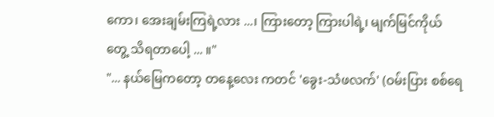ကော၊ အေးချမ်းကြရဲ့လား ...၊ ကြားတော့ ကြားပါရဲ့၊ မျက်မြင်ကိုယ်တွေ့ ‌သိရတာပေါ့ ... ။"
"... နယ်မြေကတော့ တနေ့လေး ကတင် 'ခွေး-သံဖလက်' (ဝမ်းပြား စစ်ရေ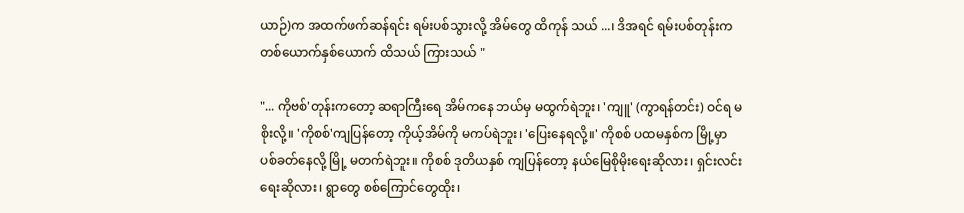ယာဉ်)က အထက်ဖက်ဆန်ရင်း ရမ်းပစ်သွားလို့ အိမ်တွေ ထိကုန် သယ် ...၊ ဒိအရင် ရမ်းပစ်တုန်းက တစ်ယောက်နှစ်ယောက် ထိသယ် ကြားသယ် "

"... ကိုဗစ်'တုန်းကတော့ ဆရာကြီးရေ အိမ်ကနေ ဘယ်မှ မထွက်ရဲဘူး၊ 'ကျူ' (ကွာရန်တင်း) ဝင်ရ မစိုးလို့။ 'ကိုစစ်'ကျပြန်တော့ ကိုယ့်အိမ်ကို မကပ်ရဲဘူး၊ 'ပြေးနေရလို့။' ကိုစစ် ပထမနှစ်က မြို့မှာ ပစ်ခတ်နေလို့ မြို့ မတက်ရဲဘူး။ ကိုစစ် ဒုတိယနှစ် ကျပြန်တော့ နယ်မြေစိုမိုးရေးဆိုလား၊ ရှင်းလင်းရေးဆိုလား၊ ရွာတွေ စစ်ကြောင်တွေထိုး၊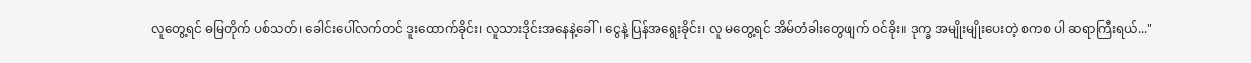လူတွေ့ရင် ဓမြတိုက် ပစ်သတ်၊ ခေါင်းပေါ်လက်တင် ဒူးထောက်ခိုင်း၊ လူသားဒိုင်းအနေနဲ့ခေါ်၊ ငွေနဲ့ ပြန်အရွေးခိုင်း၊ လူ မတွေ့ရင် အိမ်တံခါးတွေဖျက် ဝင်ခိုး။ ဒုက္ခ အမျိုးမျိုးပေးတဲ့ စကစ ပါ ဆရာကြီးရယ်..."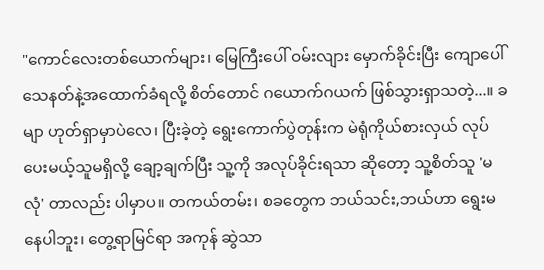"ကောင်လေးတစ်ယောက်များ၊ မြေကြီးပေါ် ဝမ်းလျား မှောက်ခိုင်းပြီး ကျောပေါ် သေနတ်နဲ့အထောက်ခံရလို့ စိတ်တောင် ဂယောက်ဂယက် ဖြစ်သွားရှာသတဲ့...။ ခမျာ ဟုတ်ရှာမှာပဲလေ၊ ပြီးခဲ့တဲ့ ရွေးကောက်ပွဲတုန်းက မဲရုံကိုယ်စားလှယ် လုပ်ပေးမယ့်သူမရှိလို့ ချော့ချက်ပြီး သူ့ကို အလုပ်ခိုင်းရသာ ဆိုတော့ သူ့စိတ်သူ 'မလုံ' တာလည်း ပါမှာ‌ပ။ တကယ်တမ်း၊ စခတွေက ဘယ်သင်း,ဘယ်ဟာ ရွေးမနေပါဘူး၊ တွေ့ရာမြင်ရာ အကုန် ဆွဲသာ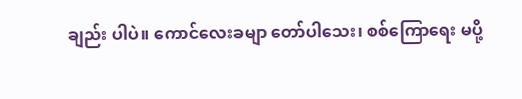ချည်း ပါပဲ။ ကောင်လေးခမျာ တော်ပါသေး၊ စစ်ကြောရေး မပို့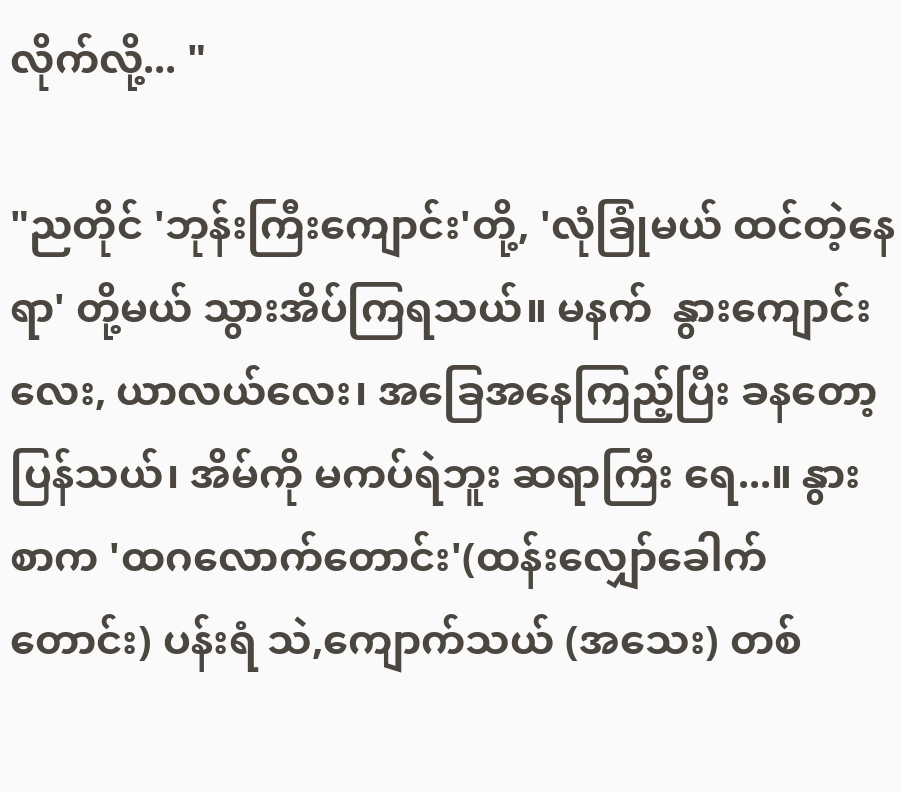လိုက်လို့... "

"ညတိုင် 'ဘုန်းကြီးကျောင်း'တို့, 'လုံခြုံမယ် ထင်တဲ့နေရာ' တို့မယ် သွားအိပ်ကြရသယ်။ မနက်  နွားကျောင်းလေး, ယာလယ်လေး၊ အခြေအနေကြည့်ပြီး ခနတော့ ပြန်သယ်၊ အိမ်ကို မကပ်ရဲဘူး ဆရာကြီး ရေ...။ နွားစာက 'ထဂလောက်တောင်း'(ထန်းလျှော်ခေါက် တောင်း) ပန်းရံ သဲ,ကျောက်သယ် (အသေး) တစ်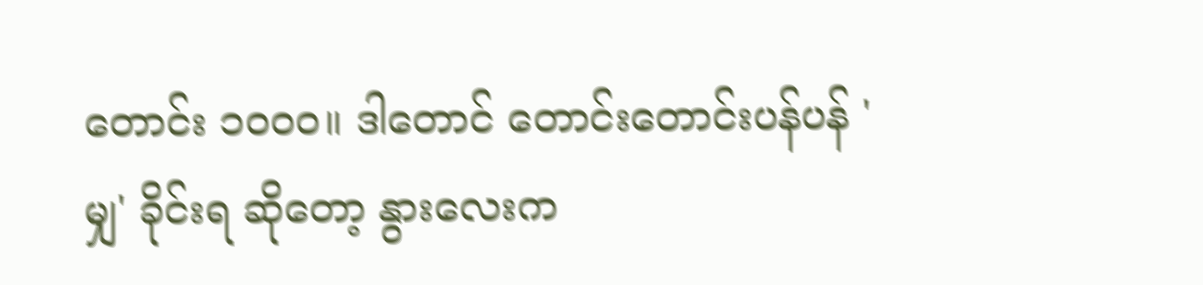တောင်း ၁၀၀၀။ ဒါတောင် တောင်းတောင်းပန်ပန် 'မျှ' ခိုင်းရ ဆိုတော့ နွားလေးက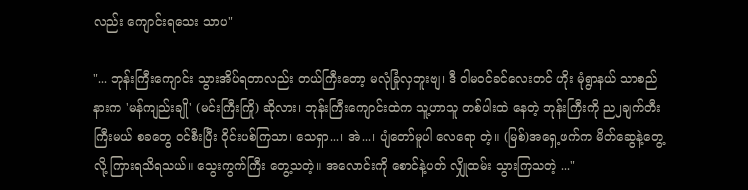လည်း ကျောင်းရသေး သာပ"

"... ဘုန်းကြီးကျောင်း သွားအိပ်ရတာလည်း တယ်ကြီးတော့ မလုံခြုံလှဘူးဗျ၊ ဒီ ဝါမဝင်ခင်လေးတင် ဟိုး မုံရွာနယ် သာစည်နားက 'မန်ကျည်းချို' (မင်းကြီးကြို) ဆိုလား၊ ဘုန်းကြီးကျောင်းထဲက သူ့ဟာသူ တစ်ပါးထဲ နေတဲ့ ဘုန်းကြီးကို ည၂ချက်တီးကြီးမယ် စခတွေ ဝင်စီးပြီး ဝိုင်းပစ်ကြသာ၊ သေရှာ...၊ အဲ...၊ ပျံတော်မူပါ လေရော တဲ့။ (မြစ်)အရှေ့ဖက်က မိတ်ဆွေနဲ့တွေ့လို့ ကြားရသိရသယ်။ သွေးကွက်ကြီး တွေ့သတဲ့။ အလောင်းကို စောင်နဲ့ပတ် လျှိုထမ်း သွားကြသတဲ့ ..."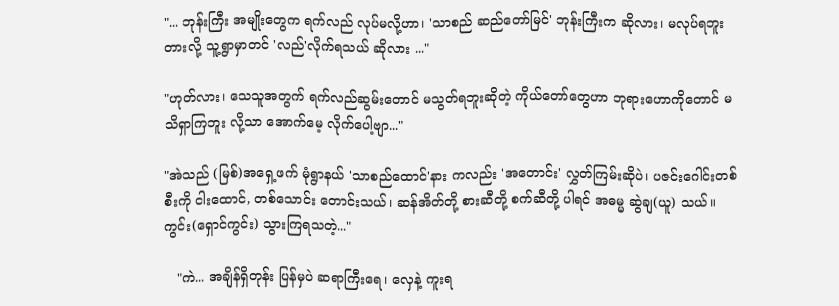"... ဘုန်းကြီး အမျိုးတွေက ရက်လည် လုပ်မလို့ဟာ၊ 'သာစည် ဆည်တော်မြင်' ဘုန်းကြီးက ဆိုလား၊ မလုပ်ရဘူး တားလို့ သူ့ရွာမှာတင် 'လည်'လိုက်ရသယ် ဆိုလား ..."

"ဟုတ်လား၊ သေသူအတွက် ရက်လည်ဆွမ်းတောင် မသွတ်ရဘူးဆိုတဲ့ ကိုယ်တော်တွေဟာ ဘုရားဟောကိုတောင် မသိရှာကြဘူး လို့သာ အောက်မေ့ လိုက်ပေါ့ဗျာ..."

"အဲသည် (မြစ်)အရှေ့ဖက် မုံရွာနယ် 'သာစည်ထောင်'နား ကလည်း 'အတောင်း' လွှတ်ကြမ်းဆိုပဲ၊ ပဇင်းဂေါင်းတစ်စီးကို ငါးထောင်, တစ်သောင်း တောင်းသယ်၊ ဆန်အိတ်တို့ စားဆီတို့ စက်ဆီတို့ ပါရင် အဓမ္မ ဆွဲချ(ယူ) သယ်။ ကွင်း(ရှောင်ကွင်း) သွားကြရသတဲ့..."

   "ကဲ... အချိန်ရှိတုန်း ပြန်မှပဲ ဆရာကြီးရေ၊ လှေနဲ့ ကူးရ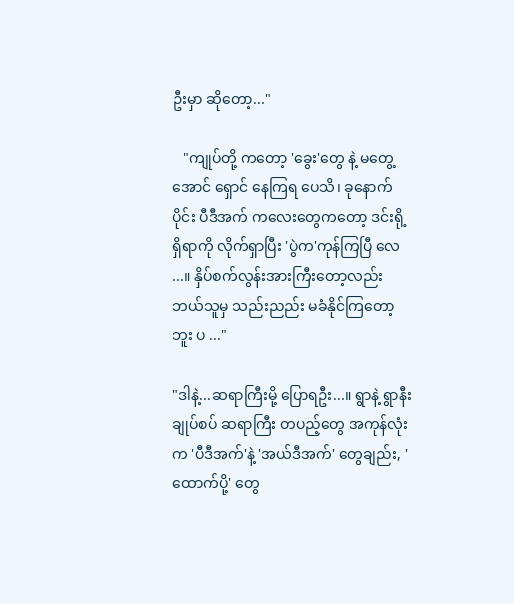ဦးမှာ ဆိုတော့..."

   "ကျုပ်တို့ ကတော့ 'ခွေး'တွေ နဲ့ မတွေ့အောင် ရှောင် နေကြရ ပေသိ၊ ခုနောက်ပိုင်း ပီဒီအက် ကလေးတွေကတော့ ဒင်းရို့ရှိရာကို လိုက်ရှာပြီး 'ပွဲက'ကုန်ကြပြီ လေ ...။ နှိပ်စက်လွန်းအားကြီးတော့လည်း ဘယ်သူမှ သည်းညည်း မခံနိုင်ကြတော့ဘူး ပ ..."

"ဒါနဲ့...ဆရာကြီးမို့ ပြောရဦး...။ ရွာနဲ့ ရွာနီးချုပ်စပ် ဆရာကြီး တပည့်တွေ အကုန်လုံးက 'ပီဒီအက်'နဲ့ 'အယ်ဒီအက်' တွေချည်း, ' ထောက်ပို့' တွေ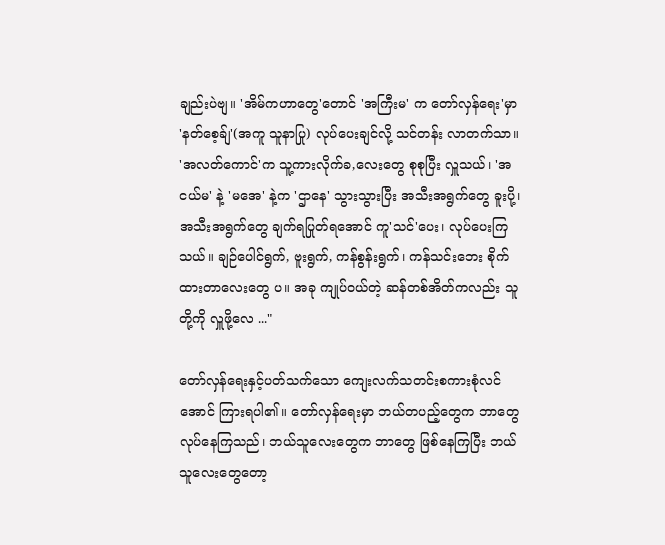ချည်းပဲဗျ။ 'အိမ်ကဟာတွေ'တောင် 'အကြီးမ' က တော်လှန်ရေး'မှာ 'နတ်စေ့ခ်ျ'(အကူ သူနာပြု) လုပ်ပေးချင်လို့ သင်တန်း လာတက်သာ။ 'အလတ်ကောင်'က သူ့ကားလိုက်ခ,လေးတွေ စုစုပြီး လှူသယ်၊ 'အငယ်မ' နဲ့ 'မအေ' နဲ့က 'ဌာနေ' သွားသွားပြီး အသီးအရွက်တွေ ခူးပို့၊ အသီးအရွက်တွေ ချက်ရပြုတ်ရအောင် ကူ'သင်'ပေး၊ လုပ်ပေးကြသယ်။ ချဉ်ပေါင်ရွက်, ဗူးရွက်, ကန်စွန်းရွက်၊ ကန်သင်းဘေး စိုက်ထားတာလေးတွေ ပ။ အခု ကျုပ်ဝယ်တဲ့ ဆန်တစ်အိတ်ကလည်း သူတို့ကို လှူဖို့လေ ..."

တော်လှန်ရေးနှင့်ပတ်သက်သော ကျေးလက်သတင်းစကားစုံလင်အောင် ကြားရပါ၏။ တော်လှန်ရေးမှာ ဘယ်တပည့်တွေက ဘာတွေလုပ်နေကြသည်၊ ဘယ်သူလေးတွေက ဘာတွေ ဖြစ်နေကြပြီး ဘယ်သူလေးတွေတော့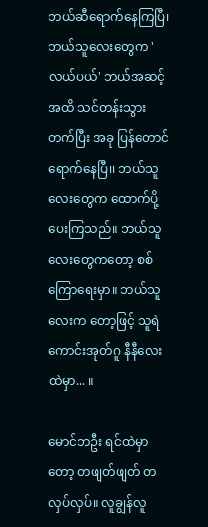ဘယ်ဆီရောက်နေကြပြီ၊ ဘယ်သူလေးတွေက 'လယ်ပယ်' ဘယ်အဆင့်အထိ သင်‌တန်းသွားတက်ပြီး အခု ပြန်တောင် ရောက်နေပြီ၊၊ ဘယ်သူလေးတွေက ထောက်ပို့ပေးကြသည်။ ဘယ်သူလေးတွေကတော့ စစ်ကြောရေးမှာ။ ဘယ်သူလေးက တော့ဖြင့် သူရဲကောင်းအုတ်ဂူ နီနီလေးထဲမှာ... ။

မောင်ဘဦး ရင်ထဲမှာတော့ တဖျတ်ဖျတ် တလှပ်လှပ်။ လူချွန်လူ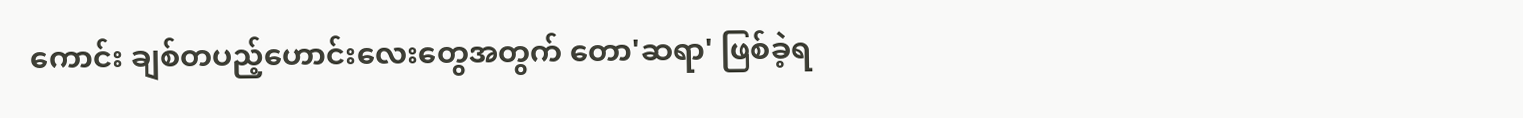ကောင်း ချစ်တပည့်ဟောင်းလေးတွေအတွက် တော'ဆရာ' ဖြစ်ခဲ့ရ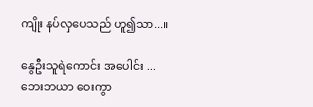ကျိုး နပ်‌လှပေသည် ဟူ၍သာ...။

နွေဦးသူရဲကောင်း အပေါင်း ...
ဘေးဘယာ ဝေးကွာ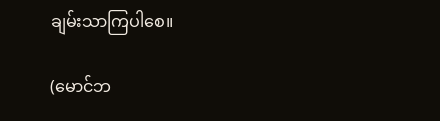ချမ်းသာကြပါစေ။

(မောင်ဘ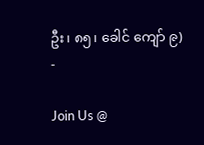ဦး၊ ၈၅၊ ခေါင် ကျော် ၉)
-

Join Us @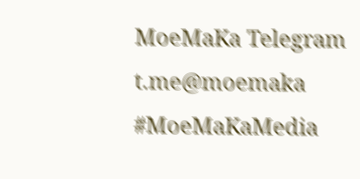MoeMaKa Telegram
t.me@moemaka
#MoeMaKaMedia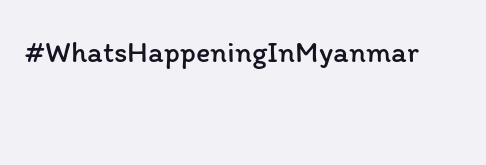#WhatsHappeningInMyanmar